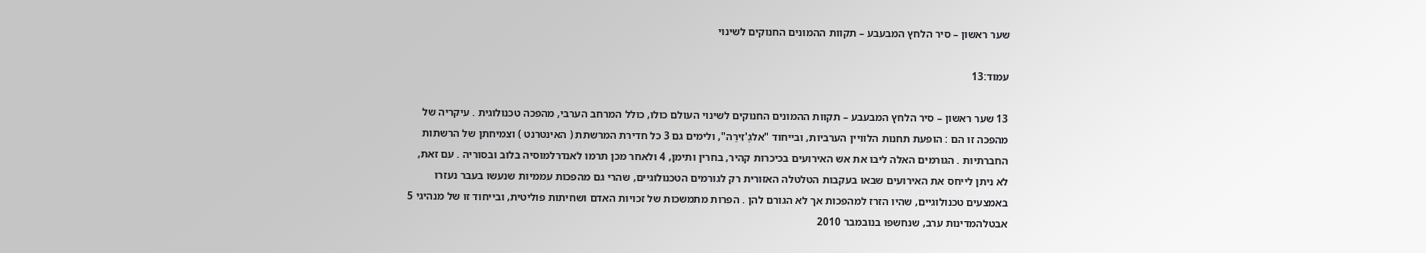שער ראשון – סיר הלחץ המבעבע – תקוות ההמונים החנוקים לשינוי

עמוד:13

13 שער ראשון – סיר הלחץ המבעבע – תקוות ההמונים החנוקים לשינוי העולם כולו, כולל המרחב הערבי, מהפכה טכנולוגית . עיקריה של מהפכה זו הם : הופעת תחנות הלוויין הערביות, ובייחוד "אלגַ'זִירַה", ולימים גם 3 כל חדירת המרשתת ( האינטרנט ) וצמיחתן של הרשתות החברתיות . הגורמים האלה ליבו את אש האירועים בכיכרות קהיר, בחרין ותימן, 4 ולאחר מכן תרמו לאנדרלמוסיה בלוב ובסוריה . עם זאת, לא ניתן לייחס את האירועים שבאו בעקבות הטלטלה האזורית רק לגורמים הטכנולוגיים, שהרי גם מהפכות עממיות שנעשו בעבר נעזרו באמצעים טכנולוגיים, שהיו הזרז למהפכות אך לא הגורם להן . הפרות מתמשכות של זכויות האדם ושחיתות פוליטית, ובייחוד זו של מנהיגי 5 אבטלהמדינות ערב, שנחשפו בנובמבר 2010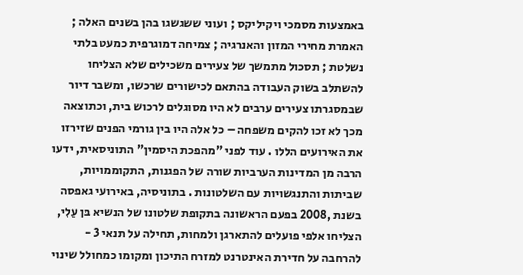באמצעות מסמכי ויקיליקס ; ועוני ששגשגו בהן בשנים האלה ; האמרת מחירי המזון והאנרגיה ; צמיחה דמוגרפית כמעט בלתי נשלטת ; תסכול מתמשך של צעירים משכילים שלא הצליחו להשתלב בשוק העבודה בהתאם לכישורים שרכשו, ומשבר דיור שבמסגרתו צעירים ערבים לא היו מסוגלים לרכוש בית, וכתוצאה מכך לא זכו להקים משפחה – כל אלה היו בין גורמי הפנים שזירזו את האירועים הללו . עוד לפני "מהפכת היסמין" התוניסאית, ידעו הרבה מן המדינות הערביות שורה של הפגנות, התקוממויות, שביתות והתנגשויות עם השלטונות . בתוניסיה, באירועי גאפסה בשנת ,2008 בפעם הראשונה בתקופת שלטונו של הנשיא בּן עַלִי, הצליחו אלפי פועלים להתארגן ולמחות, תחילה על תנאי 3 - להרחבה על חדירת האינטרנט למזרח התיכון ומקומו כמחולל שינוי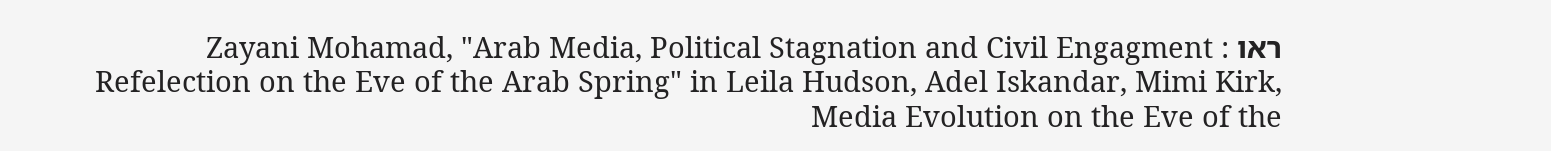ראו Zayani Mohamad, "Arab Media, Political Stagnation and Civil Engagment : Refelection on the Eve of the Arab Spring" in Leila Hudson, Adel Iskandar, Mimi Kirk, Media Evolution on the Eve of the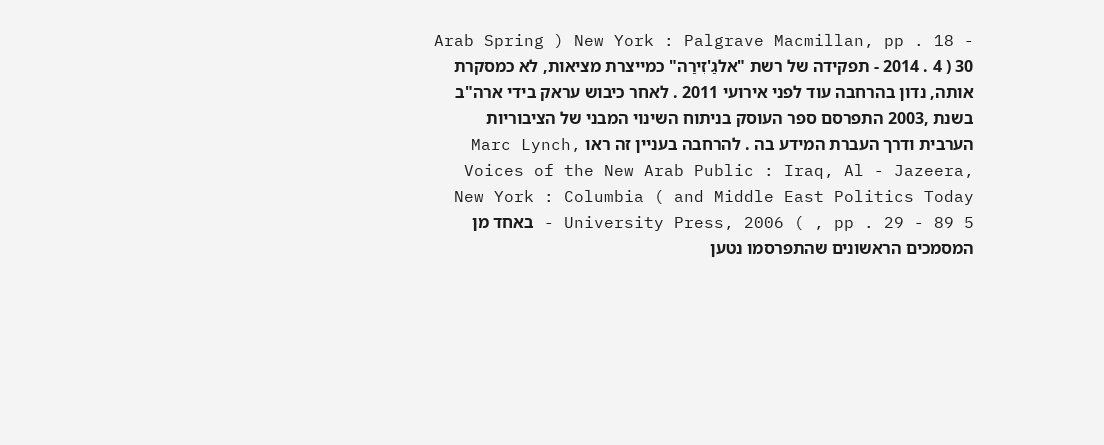Arab Spring ) New York : Palgrave Macmillan, pp . 18 - 30 ( 2014 . 4 - תפקידה של רשת "אלגַ'זִירַה" כמייצרת מציאות, לא כמסקרת אותה, נדון בהרחבה עוד לפני אירועי 2011 . לאחר כיבוש עראק בידי ארה"ב בשנת ,2003 התפרסם ספר העוסק בניתוח השינוי המבני של הציבוריות הערבית ודרך העברת המידע בה . להרחבה בעניין זה ראו Marc Lynch, Voices of the New Arab Public : Iraq, Al - Jazeera, and Middle East Politics Today ) New York : Columbia University Press, 2006 ( , pp . 29 - 89 5 - באחד מן המסמכים הראשונים שהתפרסמו נטען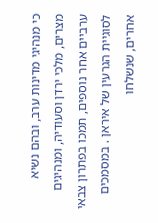כי מנהיגי מדינות ערב, ובהם נשיא מצרים, מלכי ירדן וסעודיה, ומנהיגים ערביים אחר נוספים, תמכו בפתרון צבאי לסוגיית הגרעין של איראן . במסמכים אחרים, שנשלחו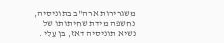משגרירות ארה"ב בתוניסיה, נחשפה מידת שחיתותו של נשיא תוניסיה דאז, בּן עַלִי .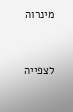מינרוה


לצפייה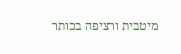מיטבית ורציפה בכותר